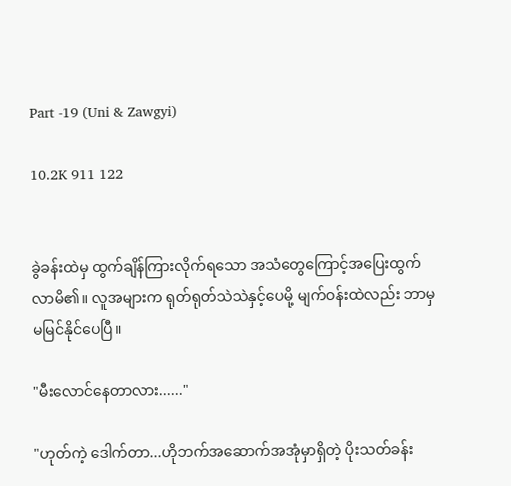Part -19 (Uni & Zawgyi)

10.2K 911 122


ခွဲခန်းထဲမှ ထွက်ချိန်ကြားလိုက်ရသော အသံတွေကြောင့်အပြေးထွက်လာမိ၏။ လူအများက ရုတ်ရုတ်သဲသဲနှင့်ပေမို့ မျက်ဝန်းထဲလည်း ဘာမှမမြင်နိုင်ပေပြီ။

"မီးလောင်နေတာလား......"

"ဟုတ်ကဲ့ ဒေါက်တာ...ဟိုဘက်အဆောက်အအုံမှာရှိတဲ့ ပိုးသတ်ခန်း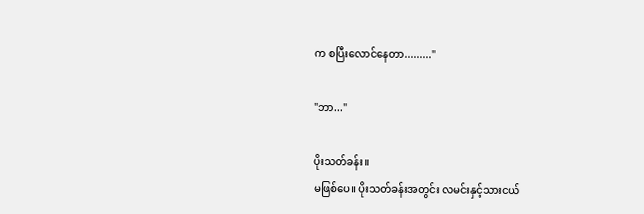က စပြီးလောင်နေတာ........."

"ဘာ..."

ပိုးသတ်ခန်း။
မဖြစ်ပေ။ ပိုးသတ်ခန်းအတွင်း လမင်းနှင့်သားငယ်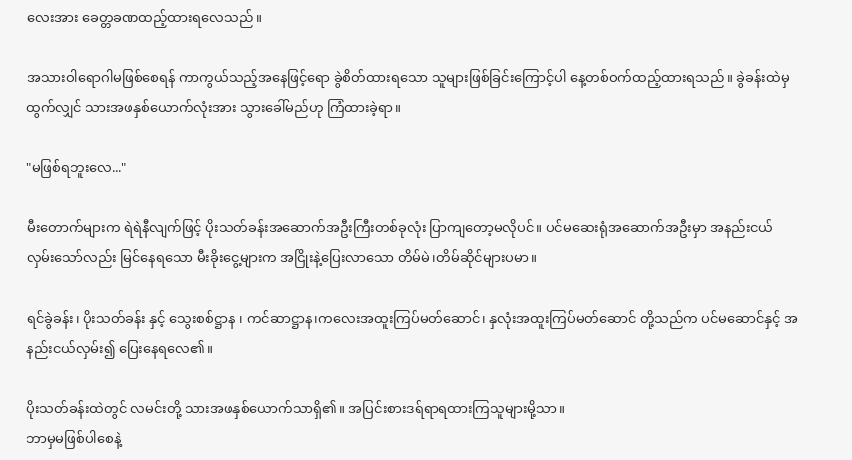လေးအား ခေတ္တခဏထည့်ထားရလေသည်။

အသားဝါရောဂါမဖြစ်စေရန် ကာကွယ်သည့်အနေဖြင့်ရော ခွဲစိတ်ထားရသော သူများဖြစ်ခြင်းကြောင့်ပါ နေ့တစ်ဝက်ထည့်ထားရသည်။ ခွဲခန်းထဲမှထွက်လျှင် သားအဖနှစ်ယောက်လုံးအား သွားခေါ်မည်ဟု ကြံထားခဲ့ရာ။

"မဖြစ်ရဘူးလေ..."

မီးတောက်များက ရဲရဲနီလျက်ဖြင့် ပိုးသတ်ခန်းအဆောက်အဦးကြီးတစ်ခုလုံး ပြာကျတော့မလိုပင်။ ပင်မဆေးရုံအဆောက်အဦးမှာ အနည်းငယ်လှမ်းသော်လည်း မြင်နေရသော မီးခိုးငွေ့များက အငြိုးနဲ့ပြေးလာသော တိမ်မဲ၊တိမ်ဆိုင်များပမာ။

ရင်ခွဲခန်း၊ ပိုးသတ်ခန်း နှင့် သွေးစစ်ဋ္ဌာန ၊ ကင်ဆာဋ္ဌာန၊ကလေးအထူးကြပ်မတ်ဆောင်၊ နှလုံးအထူးကြပ်မတ်ဆောင် တို့သည်က ပင်မဆောင်နှင့် အနည်းငယ်လှမ်း၍ ပြေးနေရလေ၏။

ပိုးသတ်ခန်းထဲတွင် လမင်းတို့ သားအဖနှစ်ယောက်သာရှိ၏။ အပြင်းစားဒရ်ရာရထားကြသူများမို့သာ။
ဘာမှမဖြစ်ပါစေနဲ့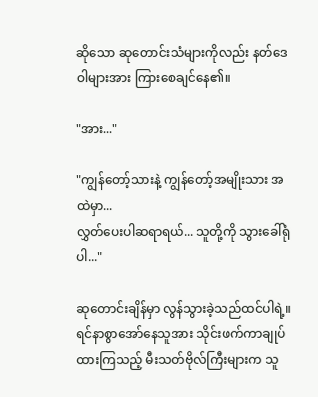ဆိုသော ဆုတောင်းသံများကိုလည်း နတ်ဒေဝါများအား ကြားစေချင်နေ၏။

"အား..."

"ကျွန်တော့်သားနဲ့ ကျွန်တော့်အမျိုးသား အထဲမှာ...
လွှတ်ပေးပါဆရာရယ်... သူတို့ကို သွားခေါ်ရုံပါ..."

ဆုတောင်းချိန်မှာ လွန်သွားခဲ့သည်ထင်ပါရဲ့။
ရင်နာစွာအော်နေသူအား သိုင်းဖက်ကာချုပ်ထားကြသည့် မီးသတ်ဗိုလ်ကြီးများက သူ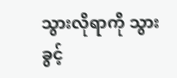သွားလိုရာကို သွားခွင့်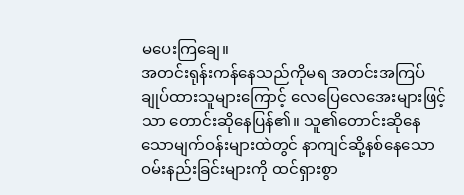မပေးကြချေ။
အတင်းရုန်းကန်နေသည်ကိုမရ အတင်းအကြပ် ချုပ်ထားသူများကြောင့် လေပြေလေအေးများဖြင့်သာ တောင်းဆိုနေပြန်၏။ သူ၏တောင်းဆိုနေသောမျက်ဝန်းများထဲတွင် နာကျင်ဆို့နစ်နေသော ဝမ်းနည်းခြင်းများကို ထင်ရှားစွာ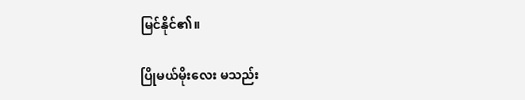မြင်နိုင်၏။

ပြိုမယ်မိုးလေး မသည်း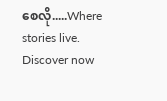စေလို.....Where stories live. Discover now